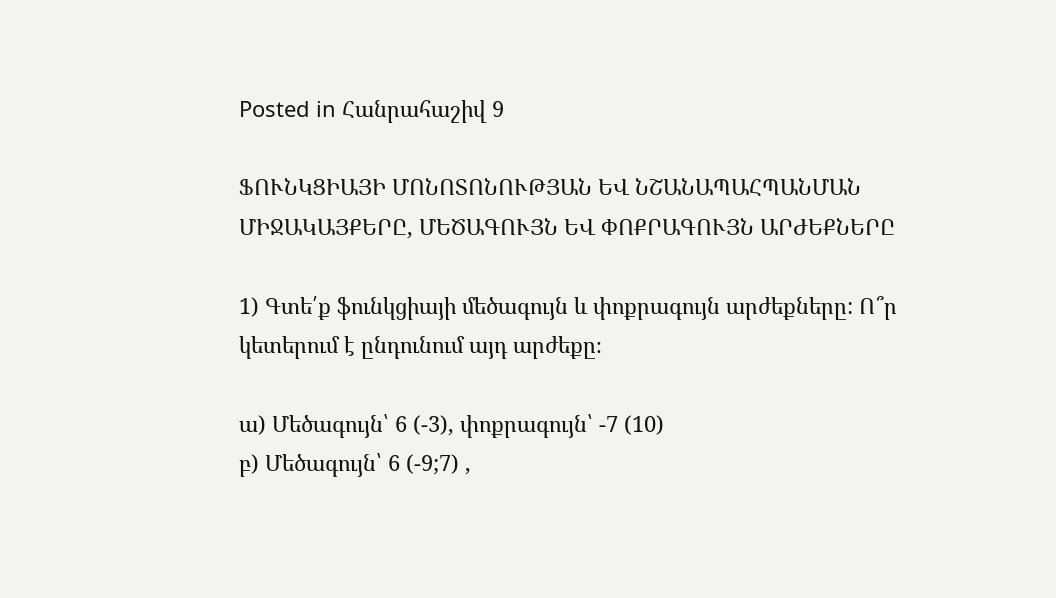Posted in Հանրահաշիվ 9

ՖՈՒՆԿՑԻԱՅԻ ՄՈՆՈՏՈՆՈՒԹՅԱՆ ԵՎ ՆՇԱՆԱՊԱՀՊԱՆՄԱՆ ՄԻՋԱԿԱՅՔԵՐԸ, ՄԵԾԱԳՈՒՅՆ ԵՎ ՓՈՔՐԱԳՈՒՅՆ ԱՐԺԵՔՆԵՐԸ

1) Գտե՛ք ֆունկցիայի մեծագույն և փոքրագույն արժեքները: Ո՞ր կետերում է ընդունում այդ արժեքը։

ա) Մեծագույն՝ 6 (-3), փոքրագույն՝ -7 (10)
բ) Մեծագույն՝ 6 (-9;7) ,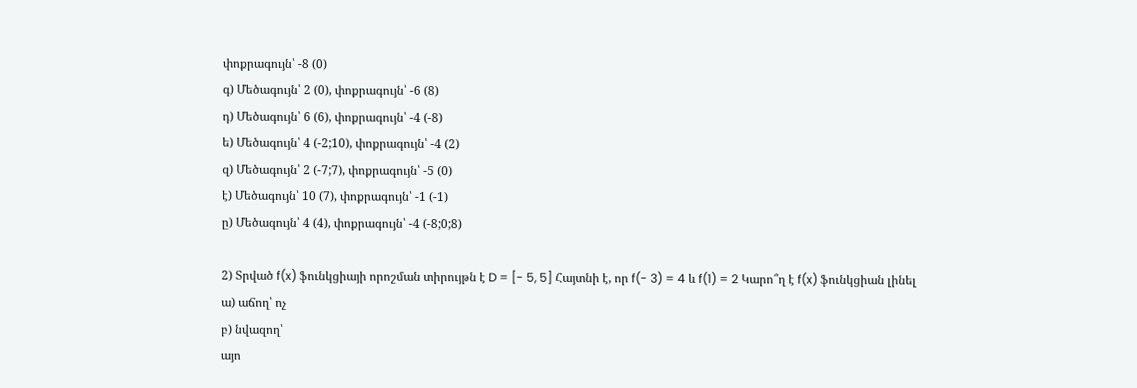փոքրագույն՝ -8 (0)
գ) Մեծագույն՝ 2 (0), փոքրագույն՝ -6 (8)
դ) Մեծագույն՝ 6 (6), փոքրագույն՝ -4 (-8)
ե) Մեծագույն՝ 4 (-2;10), փոքրագույն՝ -4 (2)
զ) Մեծագույն՝ 2 (-7;7), փոքրագույն՝ -5 (0)
է) Մեծագույն՝ 10 (7), փոքրագույն՝ -1 (-1)
ը) Մեծագույն՝ 4 (4), փոքրագույն՝ -4 (-8;0;8)

2) Տրված f(x) ֆունկցիայի որոշման տիրույթն է D = [- 5, 5] Հայտնի է, որ f(- 3) = 4 և f(1) = 2 Կարո՞ղ է f(x) ֆունկցիան լինել
ա) աճող՝ ոչ
բ) նվազող՝
այո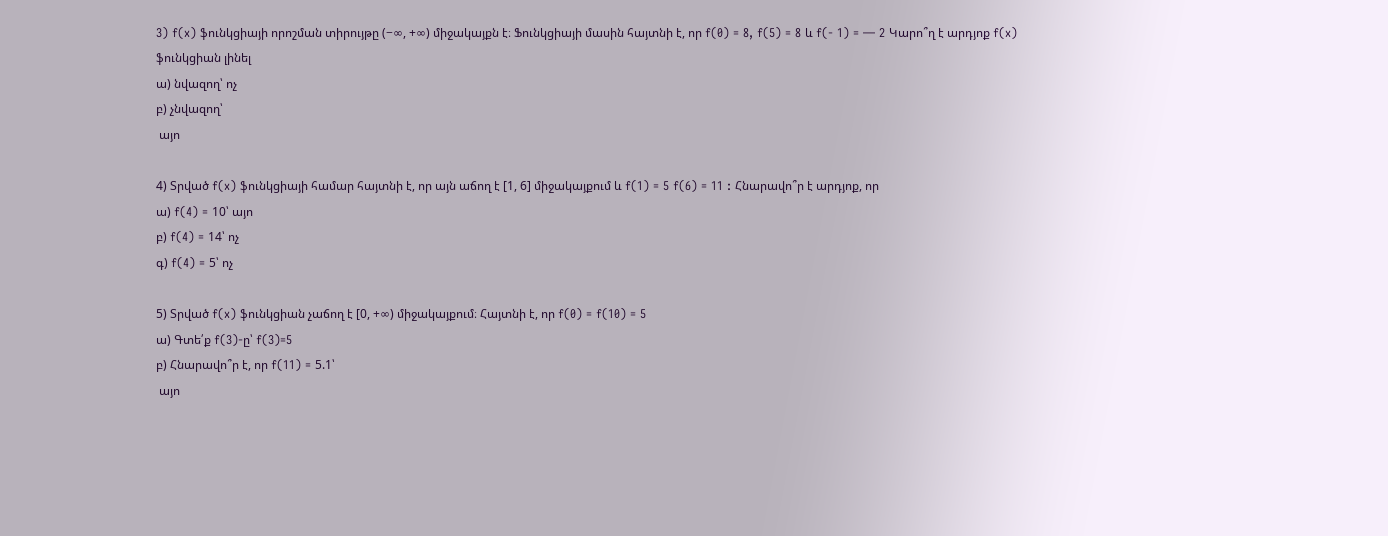3) f(x) ֆունկցիայի որոշման տիրույթը (−∞, +∞) միջակայքն է։ Ֆունկցիայի մասին հայտնի է, որ f(0) = 8, f(5) = 8 և f(- 1) = — 2 Կարո՞ղ է արդյոք f(x) ֆունկցիան լինել
ա) նվազող՝ ոչ
բ) չնվազող՝
 այո

4) Տրված f(x) ֆունկցիայի համար հայտնի է, որ այն աճող է [1, 6] միջակայքում և f(1) = 5 f(6) = 11 : Հնարավո՞ր է արդյոք, որ
ա) f(4) = 10՝ այո
բ) f(4) = 14՝ ոչ
գ) f(4) = 5՝ ոչ

5) Տրված f(x) ֆունկցիան չաճող է [0, +∞) միջակայքում։ Հայտնի է, որ f(0) = f(10) = 5
ա) Գտե՛ք f(3)-ը՝ f(3)=5
բ) Հնարավո՞ր է, որ f(11) = 5.1՝
 այո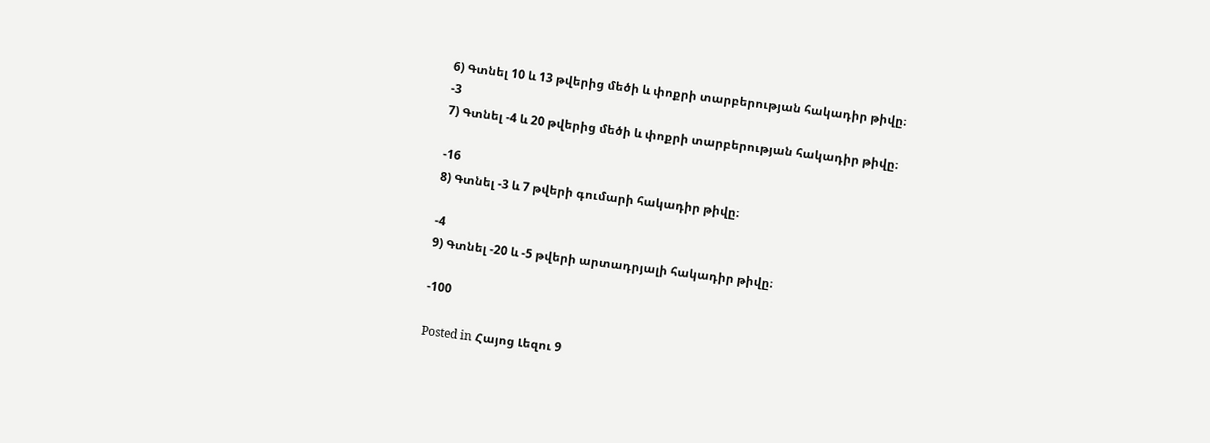6) Գտնել 10 և 13 թվերից մեծի և փոքրի տարբերության հակադիր թիվը։
-3
7) Գտնել -4 և 20 թվերից մեծի և փոքրի տարբերության հակադիր թիվը։

-16
8) Գտնել -3 և 7 թվերի գումարի հակադիր թիվը։

-4
9) Գտնել -20 և -5 թվերի արտադրյալի հակադիր թիվը։

-100

Posted in Հայոց Լեզու 9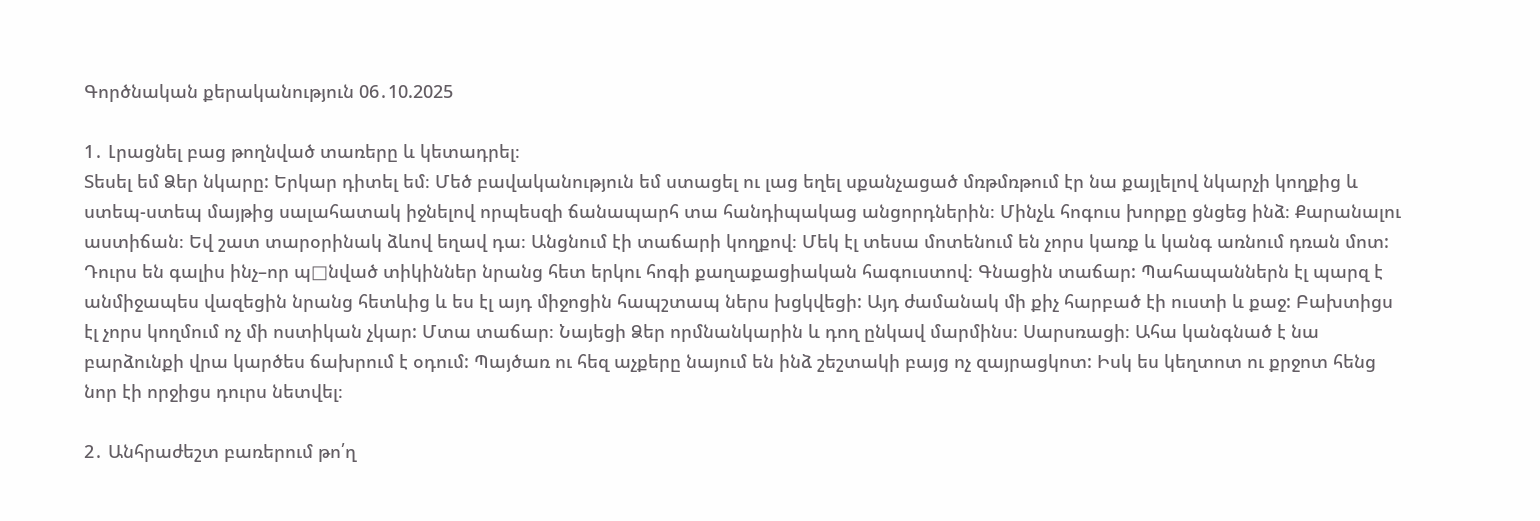Գործնական քերականություն 06․10.2025

1․ Լրացնել բաց թողնված տառերը և կետադրել։
Տեսել եմ Ձեր նկարը: Երկար դիտել եմ։ Մեծ բավականություն եմ ստացել ու լաց եղել սքանչացած մռթմռթում էր նա քայլելով նկարչի կողքից և ստեպ-ստեպ մայթից սալահատակ իջնելով որպեսզի ճանապարհ տա հանդիպակաց անցորդներին։ Մինչև հոգուս խորքը ցնցեց ինձ։ Քարանալու աստիճան։ Եվ շատ տարօրինակ ձևով եղավ դա։ Անցնում էի տաճարի կողքով։ Մեկ էլ տեսա մոտենում են չորս կառք և կանգ առնում դռան մոտ: Դուրս են գալիս ինչ–որ պ□նված տիկիններ նրանց հետ երկու հոգի քաղաքացիական հագուստով։ Գնացին տաճար: Պահապաններն էլ պարզ է անմիջապես վազեցին նրանց հետևից և ես էլ այդ միջոցին հապշտապ ներս խցկվեցի: Այդ ժամանակ մի քիչ հարբած էի ուստի և քաջ: Բախտիցս էլ չորս կողմում ոչ մի ոստիկան չկար: Մտա տաճար։ Նայեցի Ձեր որմնանկարին և դող ընկավ մարմինս։ Սարսռացի։ Ահա կանգնած է նա բարձունքի վրա կարծես ճախրում է օդում: Պայծառ ու հեզ աչքերը նայում են ինձ շեշտակի բայց ոչ զայրացկոտ: Իսկ ես կեղտոտ ու քրջոտ հենց նոր էի որջիցս դուրս նետվել։

2․ Անհրաժեշտ բառերում թո՛ղ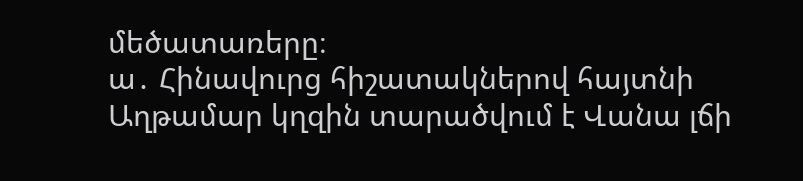մեծատառերը։
ա․ Հինավուրց հիշատակներով հայտնի Աղթամար կղզին տարածվում է Վանա լճի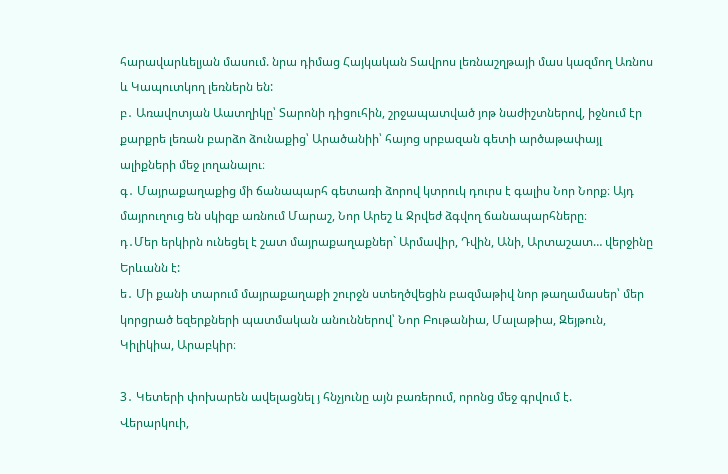հարավարևելյան մասում. նրա դիմաց Հայկական Տավրոս լեռնաշղթայի մաս կազմող Առնոս և Կապուտկող լեռներն են:
բ․ Առավոտյան Աատղիկը՝ Տարոնի դիցուհին, շրջապատված յոթ նաժիշտներով, իջնում էր քարքրե լեռան բարձո ձունաքից՝ Արածանիի՝ հայոց սրբազան գետի արծաթափայլ ալիքների մեջ լողանալու։
գ․ Մայրաքաղաքից մի ճանապարհ գետառի ձորով կտրուկ դուրս է գալիս Նոր Նորք։ Այդ մայրուղուց են սկիզբ առնում Մարաշ, Նոր Արեշ և Ջրվեժ ձգվող ճանապարհները։
դ․Մեր երկիրն ունեցել է շատ մայրաքաղաքներ` Արմավիր, Դվին, Անի, Արտաշատ… վերջինը Երևանն է:
ե․ Մի քանի տարում մայրաքաղաքի շուրջն ստեղծվեցին բազմաթիվ նոր թաղամասեր՝ մեր կորցրած եզերքների պատմական անուններով՝ Նոր Բութանիա, Մալաթիա, Զեյթուն, Կիլիկիա, Արաբկիր։

3․ Կետերի փոխարեն ավելացնել յ հնչյունը այն բառերում, որոնց մեջ գրվում է.
Վերարկուի,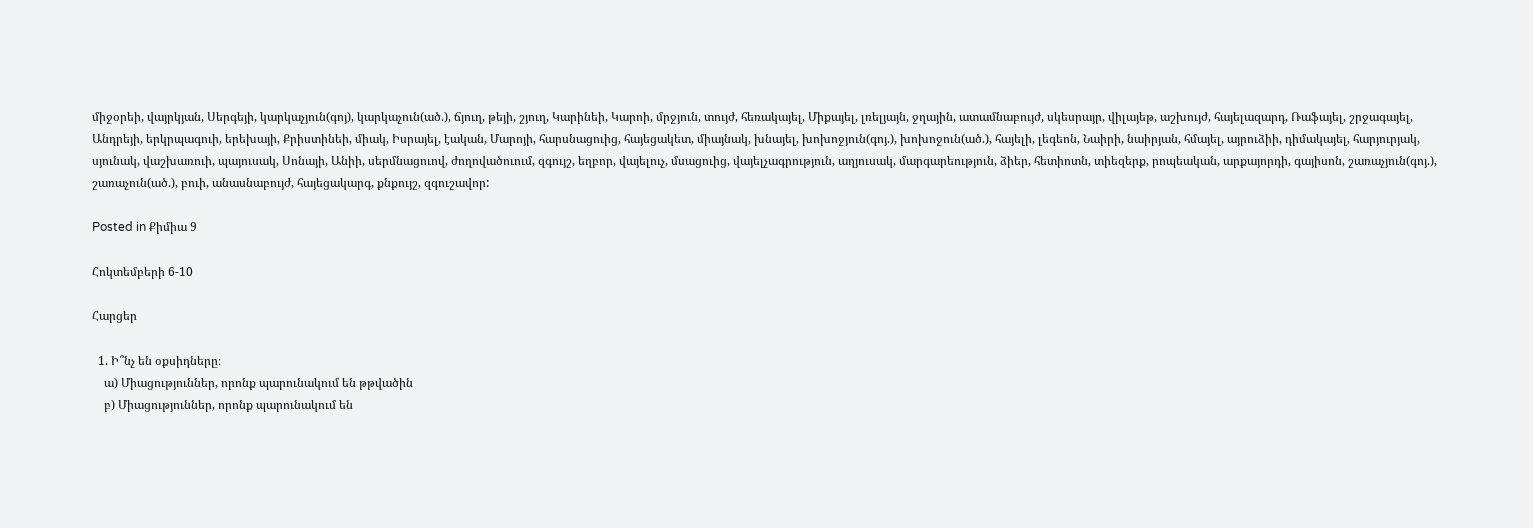միջօրեի, վայրկյան, Սերգեյի, կարկաչյուն(գոյ), կարկաչուն(ած.), ճյուղ, թեյի, շյուղ, Կարինեի, Կարոի, մրջյուն, տույժ, հեռակայել, Միքայել, լռելյայն, ջղային, ատամնաբույժ, սկեսրայր, վիլայեթ, աշխույժ, հայելազարդ, Ռաֆայել, շրջագայել, Անդրեյի, երկրպագուի, երեխայի, Քրիստինեի, միակ, Իսրայել, էական, Մարոյի, հարսնացուից, հայեցակետ, միայնակ, խնայել, խոխոջյուն(գոյ.), խոխոջուն(ած.), հայելի, լեգեոն, Նաիրի, նաիրյան, հմայել, այրուձիի, դիմակայել, հարյուրյակ, սյունակ, վաշխառուի, պայուսակ, Սոնայի, Անիի, սերմնացուով, ժողովածուում, զգույշ, եղբոր, վայելուչ, մսացուից, վայելչագրություն, աղյուսակ, մարգարեություն, ձիեր, հետիոտն, տիեզերք, րոպեական, արքայորդի, գայիսոն, շառաչյուն(գոյ.), շառաչուն(ած.), բուի, անասնաբույժ, հայեցակարգ, քնքույշ, զգուշավոր:

Posted in Քիմիա 9

Հոկտեմբերի 6-10

Հարցեր

  1. Ի՞նչ են օքսիդները։
    ա) Միացություններ, որոնք պարունակում են թթվածին
    բ) Միացություններ, որոնք պարունակում են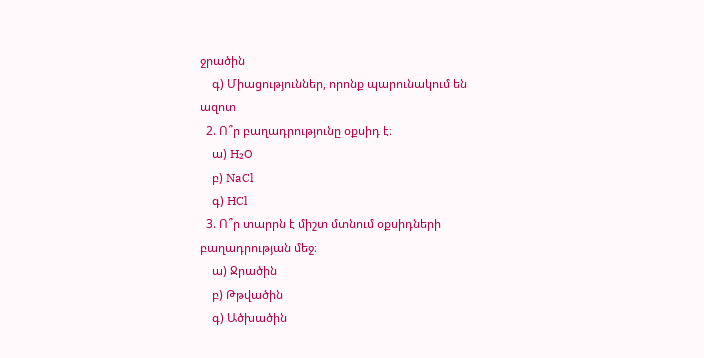ջրածին
    գ) Միացություններ, որոնք պարունակում են ազոտ
  2. Ո՞ր բաղադրությունը օքսիդ է։
    ա) H₂O
    բ) NaCl
    գ) HCl
  3. Ո՞ր տարրն է միշտ մտնում օքսիդների բաղադրության մեջ։
    ա) Ջրածին
    բ) Թթվածին
    գ) Ածխածին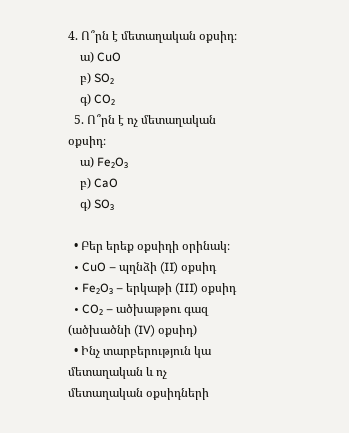4. Ո՞րն է մետաղական օքսիդ։
    ա) CuO
    բ) SO₂
    գ) CO₂
  5. Ո՞րն է ոչ մետաղական օքսիդ։
    ա) Fe₂O₃
    բ) CaO
    գ) SO₃

  • Բեր երեք օքսիդի օրինակ։
  • CuO – պղնձի (II) օքսիդ
  • Fe₂O₃ – երկաթի (III) օքսիդ
  • CO₂ – ածխաթթու գազ (ածխածնի (IV) օքսիդ)
  • Ինչ տարբերություն կա մետաղական և ոչ մետաղական օքսիդների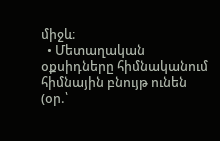միջև։
  • Մետաղական օքսիդները հիմնականում հիմնային բնույթ ունեն (օր.՝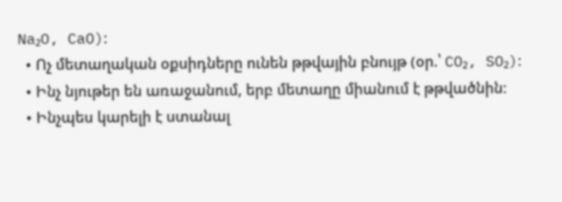Na₂O, CaO)։
  • Ոչ մետաղական օքսիդները ունեն թթվային բնույթ (օր.՝ CO₂, SO₂)։
  • Ինչ նյութեր են առաջանում, երբ մետաղը միանում է թթվածնին։
  • Ինչպես կարելի է ստանալ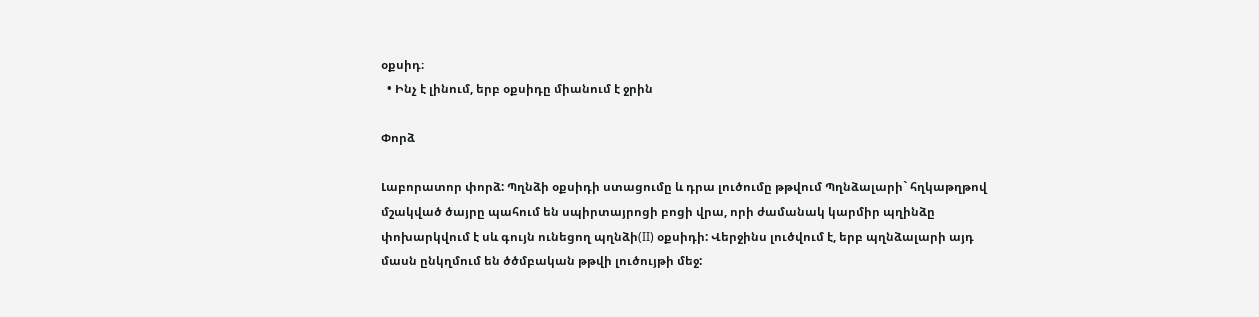օքսիդ։
  • Ինչ է լինում, երբ օքսիդը միանում է ջրին

Փորձ

Լաբորատոր փորձ: Պղնձի օքսիդի ստացումը և դրա լուծումը թթվում Պղնձալարի` հղկաթղթով մշակված ծայրը պահում են սպիրտայրոցի բոցի վրա, որի ժամանակ կարմիր պղինձը փոխարկվում է սև գույն ունեցող պղնձի(II) օքսիդի: Վերջինս լուծվում է, երբ պղնձալարի այդ մասն ընկղմում են ծծմբական թթվի լուծույթի մեջ: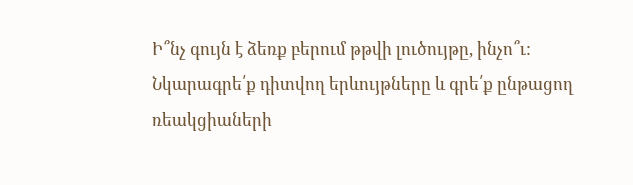Ի՞նչ գույն է ձեռք բերում թթվի լուծույթը, ինչո՞ւ: Նկարագրե՛ք դիտվող երևույթները և գրե՛ք ընթացող ռեակցիաների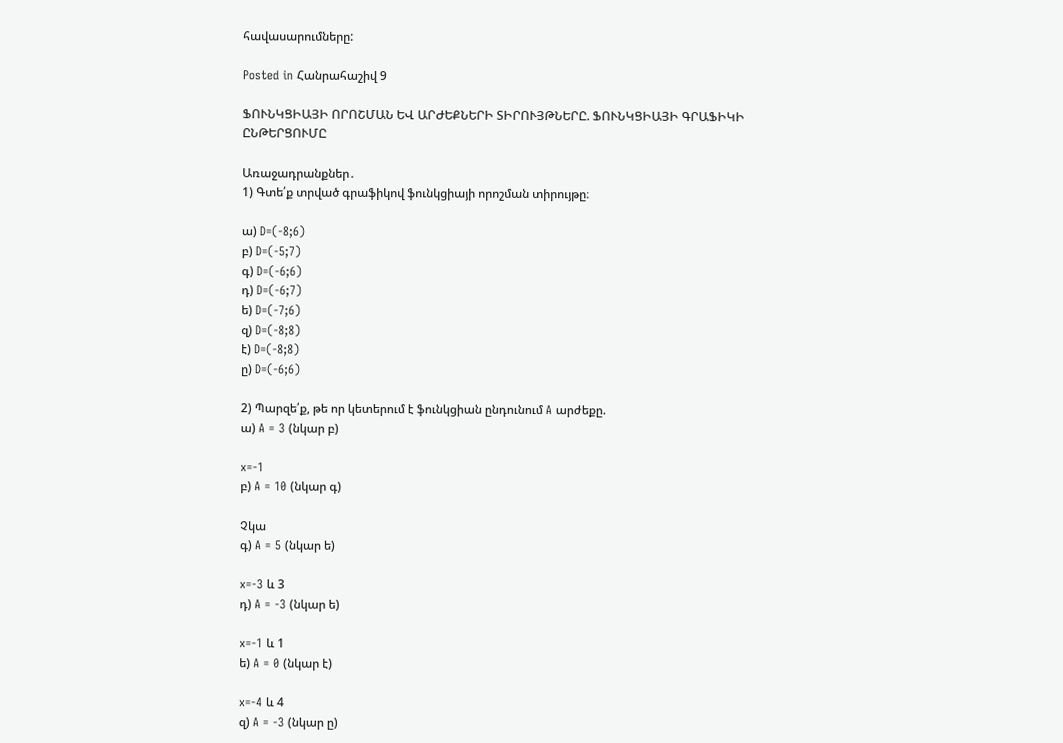հավասարումները:

Posted in Հանրահաշիվ 9

ՖՈՒՆԿՑԻԱՅԻ ՈՐՈՇՄԱՆ ԵՎ ԱՐԺԵՔՆԵՐԻ ՏԻՐՈՒՅԹՆԵՐԸ. ՖՈՒՆԿՑԻԱՅԻ ԳՐԱՖԻԿԻ ԸՆԹԵՐՑՈՒՄԸ

Առաջադրանքներ․
1) Գտե՛ք տրված գրաֆիկով ֆունկցիայի որոշման տիրույթը։

ա) D=(-8;6)
բ) D=(-5;7)
գ) D=(-6;6)
դ) D=(-6;7)
ե) D=(-7;6)
զ) D=(-8;8)
է) D=(-8;8)
ը) D=(-6;6)

2) Պարզե՛ք, թե որ կետերում է ֆունկցիան ընդունում A արժեքը.
ա) A = 3 (նկար բ)

x=-1
բ) A = 10 (նկար գ)

Չկա
գ) A = 5 (նկար ե)

x=-3 և 3
դ) A = -3 (նկար ե)

x=-1 և 1
ե) A = 0 (նկար է)

x=-4 և 4
զ) A = -3 (նկար ը)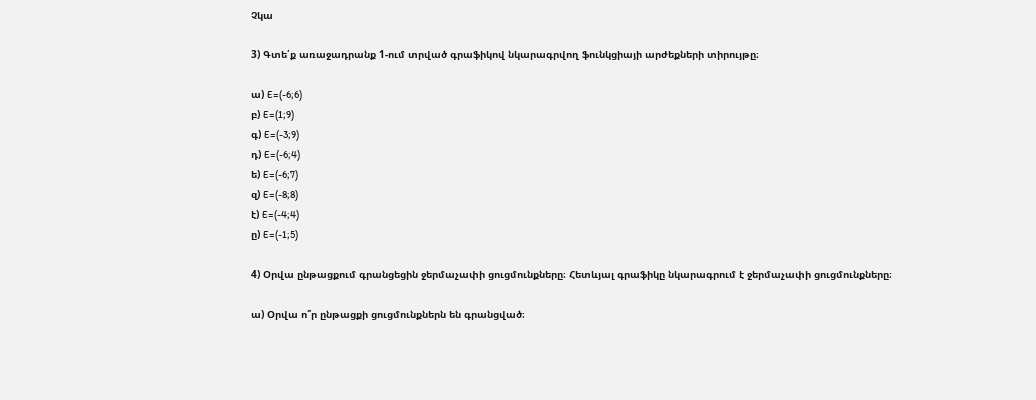Չկա

3) Գտե՛ք առաջադրանք 1-ում տրված գրաֆիկով նկարագրվող ֆունկցիայի արժեքների տիրույթը։

ա) E=(-6;6)
բ) E=(1;9)
գ) E=(-3;9)
դ) E=(-6;4)
ե) E=(-6;7)
զ) E=(-8;8)
է) E=(-4;4)
ը) E=(-1;5)

4) Օրվա ընթացքում գրանցեցին ջերմաչափի ցուցմունքները։ Հետևյալ գրաֆիկը նկարագրում է ջերմաչափի ցուցմունքները։

ա) Օրվա ո՞ր ընթացքի ցուցմունքներն են գրանցված։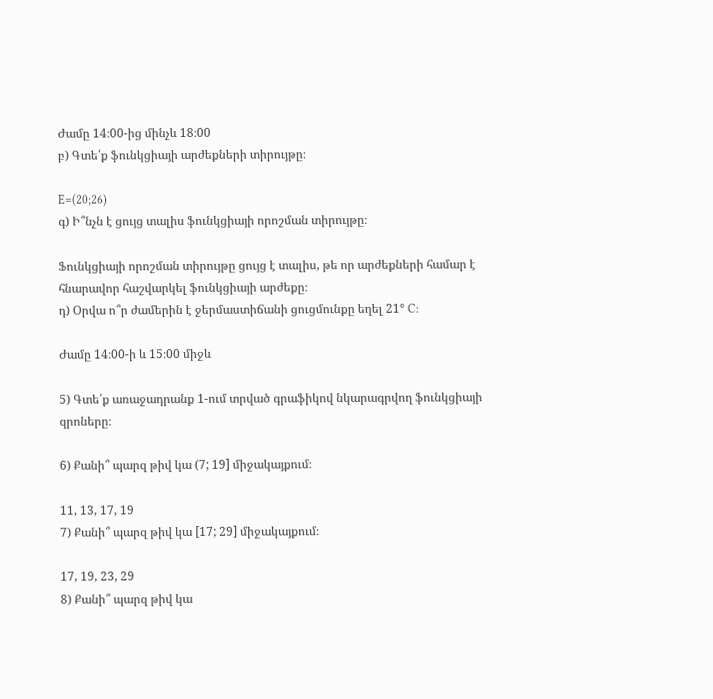Ժամը 14։00-ից մինչև 18։00
բ) Գտե՛ք ֆունկցիայի արժեքների տիրույթը։

E=(20;26)
գ) Ի՞նչն է ցույց տալիս ֆունկցիայի որոշման տիրույթը։

Ֆունկցիայի որոշման տիրույթը ցույց է տալիս, թե որ արժեքների համար է հնարավոր հաշվարկել ֆունկցիայի արժեքը։
դ) Օրվա ո՞ր ժամերին է ջերմաստիճանի ցուցմունքը եղել 21° C:

Ժամը 14։00-ի և 15։00 միջև

5) Գտե՛ք առաջադրանք 1-ում տրված գրաֆիկով նկարագրվող ֆունկցիայի զրոները։

6) Քանի՞ պարզ թիվ կա (7; 19] միջակայքում։

11, 13, 17, 19
7) Քանի՞ պարզ թիվ կա [17; 29] միջակայքում։

17, 19, 23, 29
8) Քանի՞ պարզ թիվ կա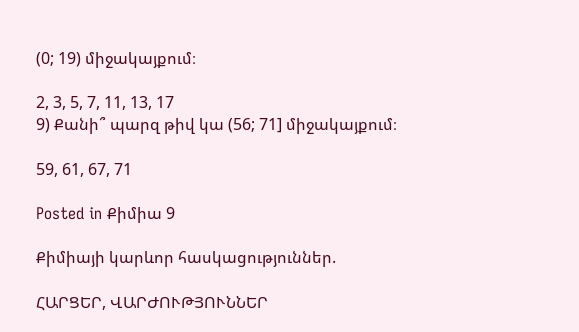(0; 19) միջակայքում։

2, 3, 5, 7, 11, 13, 17
9) Քանի՞ պարզ թիվ կա (56; 71] միջակայքում։

59, 61, 67, 71

Posted in Քիմիա 9

Քիմիայի կարևոր հասկացություններ.

ՀԱՐՑԵՐ, ՎԱՐԺՈՒԹՅՈՒՆՆԵՐ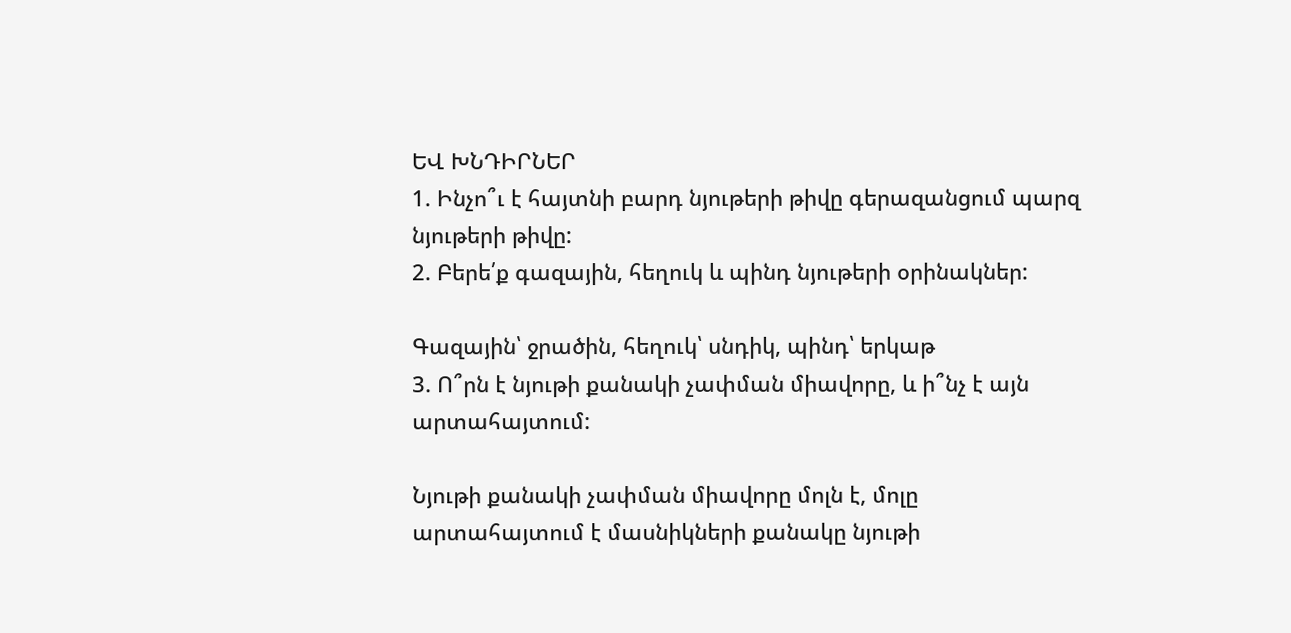ԵՎ ԽՆԴԻՐՆԵՐ
1. Ինչո՞ւ է հայտնի բարդ նյութերի թիվը գերազանցում պարզ նյութերի թիվը:
2. Բերե՛ք գազային, հեղուկ և պինդ նյութերի օրինակներ:

Գազային՝ ջրածին, հեղուկ՝ սնդիկ, պինդ՝ երկաթ
3. Ո՞րն է նյութի քանակի չափման միավորը, և ի՞նչ է այն արտահայտում:

Նյութի քանակի չափման միավորը մոլն է, մոլը արտահայտում է մասնիկների քանակը նյութի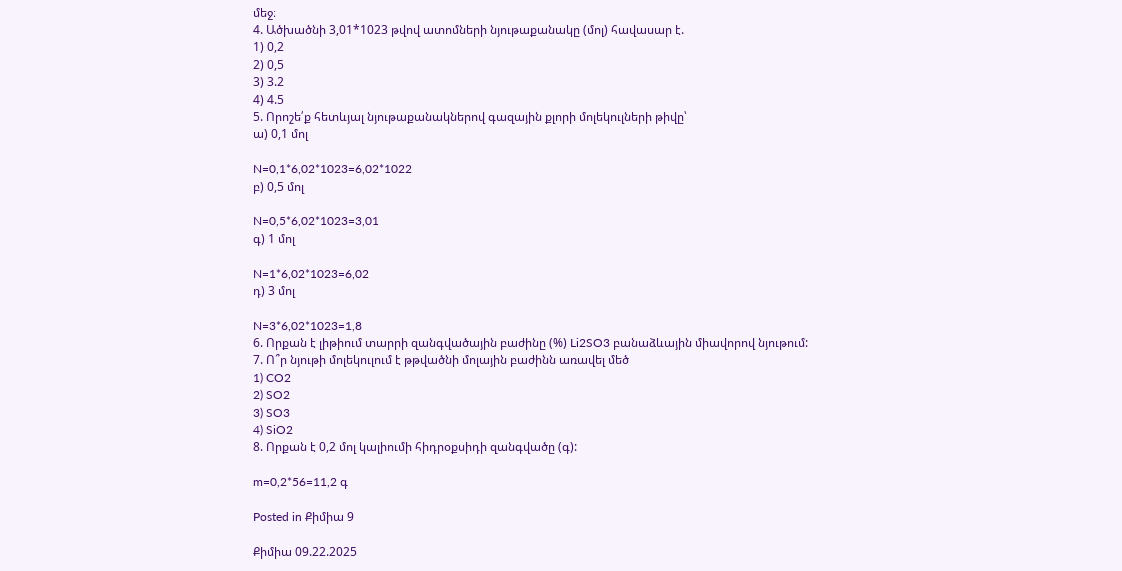մեջ։
4. Ածխածնի 3,01*1023 թվով ատոմների նյութաքանակը (մոլ) հավասար է.
1) 0,2
2) 0,5
3) 3.2
4) 4.5
5. Որոշե՛ք հետևյալ նյութաքանակներով գազային քլորի մոլեկուլների թիվը՝
ա) 0,1 մոլ

N=0,1*6,02*1023=6,02*1022
բ) 0,5 մոլ

N=0,5*6,02*1023=3,01
գ) 1 մոլ

N=1*6,02*1023=6,02
դ) 3 մոլ

N=3*6,02*1023=1,8
6. Որքան է լիթիում տարրի զանգվածային բաժինը (%) Li2SO3 բանաձևային միավորով նյութում:
7. Ո՞ր նյութի մոլեկուլում է թթվածնի մոլային բաժինն առավել մեծ
1) CO2
2) SO2
3) SO3
4) SiO2
8. Որքան է 0,2 մոլ կալիումի հիդրօքսիդի զանգվածը (գ):

m=0,2*56=11,2 գ

Posted in Քիմիա 9

Քիմիա 09.22.2025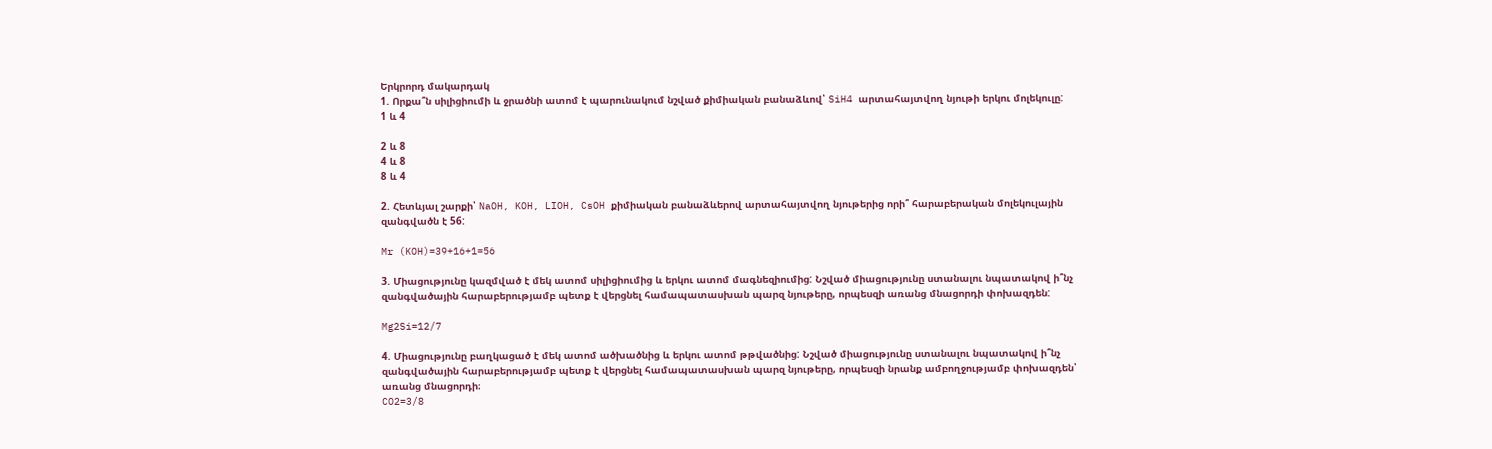Երկրորդ մակարդակ
1. Որքա՞ն սիլիցիումի և ջրածնի ատոմ է պարունակում նշված քիմիական բանաձևով՝ SiH4 արտահայտվող նյութի երկու մոլեկուլը:
1 և 4

2 և 8
4 և 8
8 և 4

2. Հետևյալ շարքի՝ NaOH, KOH, LIOH, CsOH քիմիական բանաձևերով արտահայտվող նյութերից որի՞ հարաբերական մոլեկուլային զանգվածն է 56:

Mr (KOH)=39+16+1=56

3. Միացությունը կազմված է մեկ ատոմ սիլիցիումից և երկու ատոմ մագնեզիումից: Նշված միացությունը ստանալու նպատակով ի՞նչ զանգվածային հարաբերությամբ պետք է վերցնել համապատասխան պարզ նյութերը, որպեսզի առանց մնացորդի փոխազդեն:

Mg2Si=12/7

4. Միացությունը բաղկացած է մեկ ատոմ ածխածնից և երկու ատոմ թթվածնից: Նշված միացությունը ստանալու նպատակով ի՞նչ զանգվածային հարաբերությամբ պետք է վերցնել համապատասխան պարզ նյութերը, որպեսզի նրանք ամբողջությամբ փոխազդեն՝ առանց մնացորդի։
CO2=3/8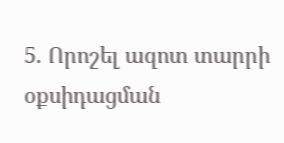5. Որոշել ազոտ տարրի օքսիդացման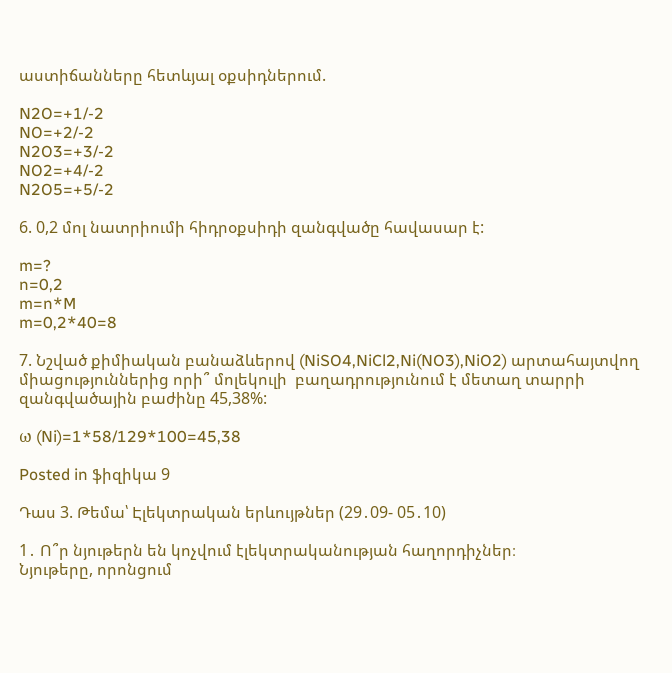աստիճանները հետևյալ օքսիդներում.

N2O=+1/-2
NO=+2/-2
N2O3=+3/-2
NO2=+4/-2
N2O5=+5/-2

6. 0,2 մոլ նատրիումի հիդրօքսիդի զանգվածը հավասար է:

m=?
n=0,2
m=n*M
m=0,2*40=8

7. Նշված քիմիական բանաձևերով (NiSO4,NiCl2,Ni(NO3),NiO2) արտահայտվող միացություններից որի՞ մոլեկուլի  բաղադրությունում է մետաղ տարրի զանգվածային բաժինը 45,38%:

ω (Ni)=1*58/129*100=45,38

Posted in ֆիզիկա 9

Դաս 3. Թեմա՝ Էլեկտրական երևույթներ (29․09- 05․10)

1․ Ո՞ր նյութերն են կոչվում էլեկտրականության հաղորդիչներ։
Նյութերը, որոնցում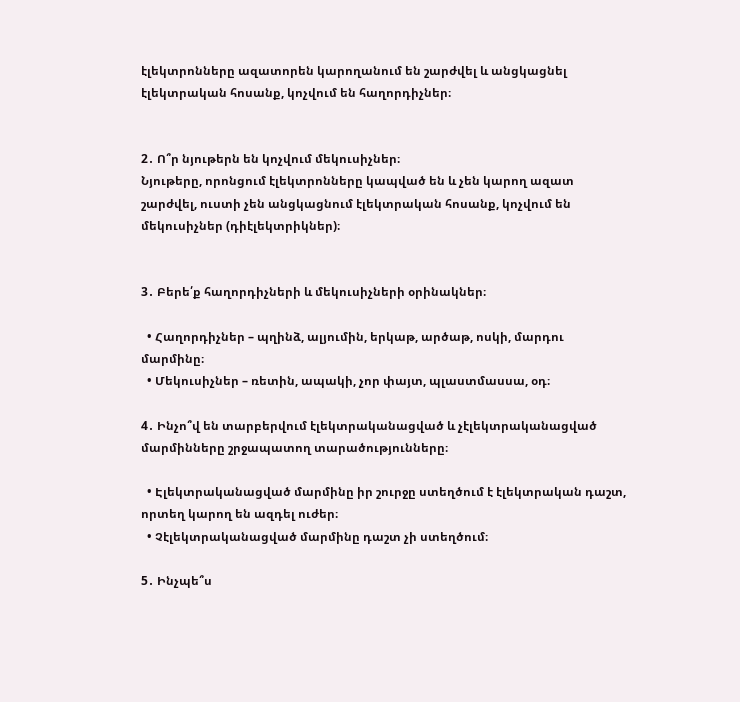էլեկտրոնները ազատորեն կարողանում են շարժվել և անցկացնել էլեկտրական հոսանք, կոչվում են հաղորդիչներ։


2․ Ո՞ր նյութերն են կոչվում մեկուսիչներ։
Նյութերը, որոնցում էլեկտրոնները կապված են և չեն կարող ազատ շարժվել, ուստի չեն անցկացնում էլեկտրական հոսանք, կոչվում են մեկուսիչներ (դիէլեկտրիկներ)։


3․ Բերե՛ք հաղորդիչների և մեկուսիչների օրինակներ։

  • Հաղորդիչներ – պղինձ, ալյումին, երկաթ, արծաթ, ոսկի, մարդու մարմինը։
  • Մեկուսիչներ – ռետին, ապակի, չոր փայտ, պլաստմասսա, օդ։

4․ Ինչո՞վ են տարբերվում էլեկտրականացված և չէլեկտրականացված մարմինները շրջապատող տարածությունները։

  • Էլեկտրականացված մարմինը իր շուրջը ստեղծում է էլեկտրական դաշտ, որտեղ կարող են ազդել ուժեր։
  • Չէլեկտրականացված մարմինը դաշտ չի ստեղծում։

5․ Ինչպե՞ս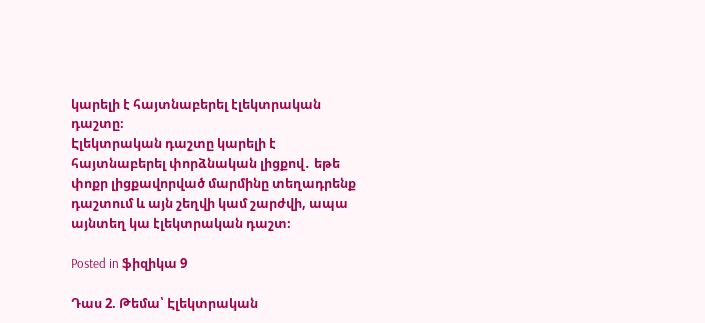կարելի է հայտնաբերել էլեկտրական դաշտը։
Էլեկտրական դաշտը կարելի է հայտնաբերել փորձնական լիցքով․ եթե փոքր լիցքավորված մարմինը տեղադրենք դաշտում և այն շեղվի կամ շարժվի, ապա այնտեղ կա էլեկտրական դաշտ։

Posted in ֆիզիկա 9

Դաս 2. Թեմա՝ Էլեկտրական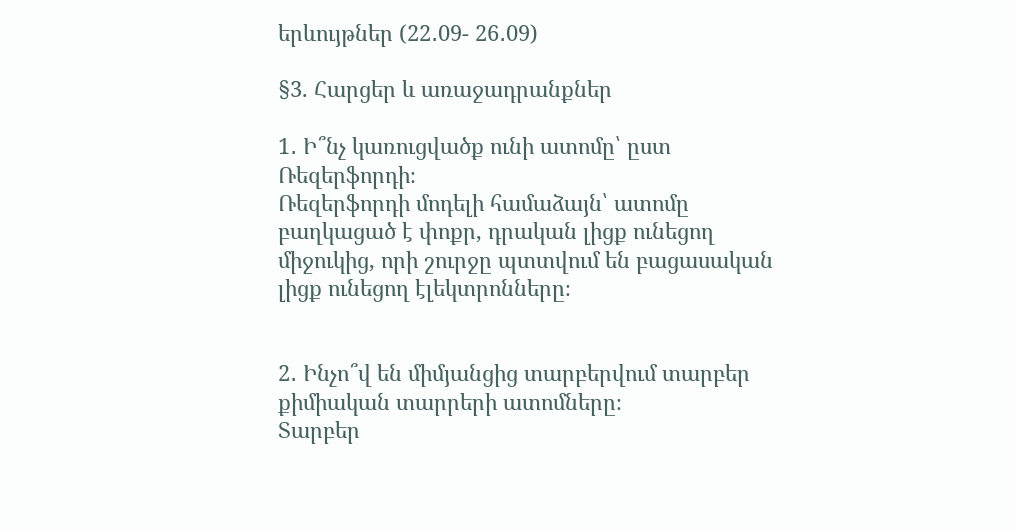երևույթներ (22․09- 26․09)

§3. Հարցեր և առաջադրանքներ

1․ Ի՞նչ կառուցվածք ունի ատոմը՝ ըստ Ռեզերֆորդի։
Ռեզերֆորդի մոդելի համաձայն՝ ատոմը բաղկացած է փոքր, դրական լիցք ունեցող միջուկից, որի շուրջը պտտվում են բացասական լիցք ունեցող էլեկտրոնները։


2․ Ինչո՞վ են միմյանցից տարբերվում տարբեր քիմիական տարրերի ատոմները։
Տարբեր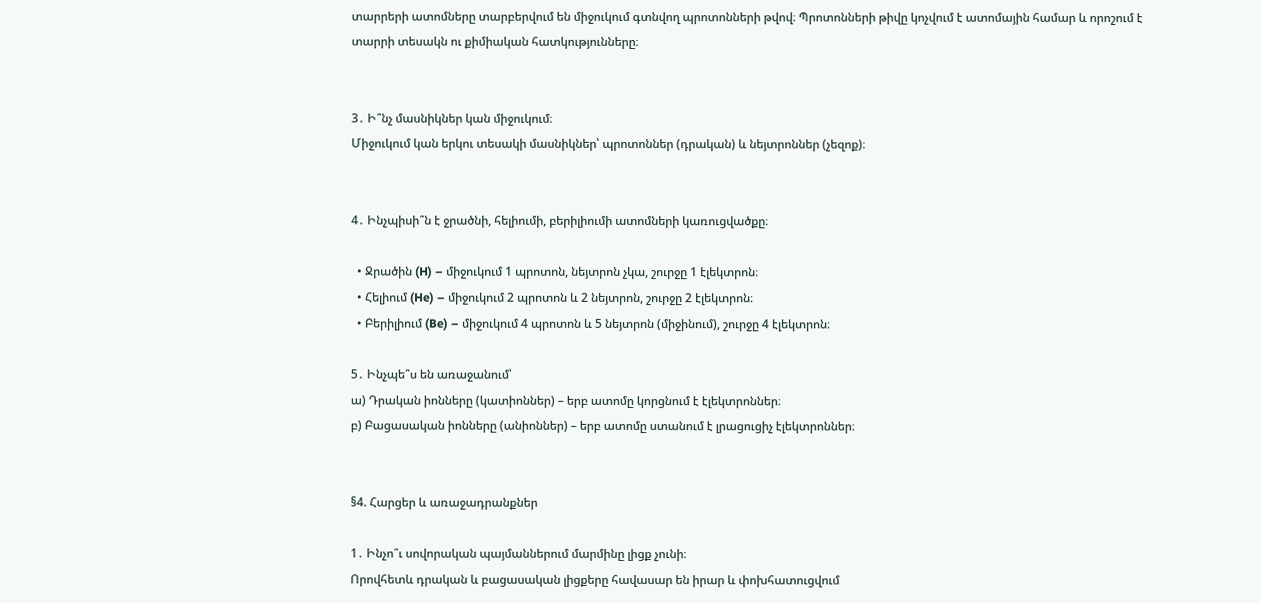տարրերի ատոմները տարբերվում են միջուկում գտնվող պրոտոնների թվով։ Պրոտոնների թիվը կոչվում է ատոմային համար և որոշում է տարրի տեսակն ու քիմիական հատկությունները։


3․ Ի՞նչ մասնիկներ կան միջուկում։
Միջուկում կան երկու տեսակի մասնիկներ՝ պրոտոններ (դրական) և նեյտրոններ (չեզոք)։


4․ Ինչպիսի՞ն է ջրածնի, հելիումի, բերիլիումի ատոմների կառուցվածքը։

  • Ջրածին (H) – միջուկում 1 պրոտոն, նեյտրոն չկա, շուրջը 1 էլեկտրոն։
  • Հելիում (He) – միջուկում 2 պրոտոն և 2 նեյտրոն, շուրջը 2 էլեկտրոն։
  • Բերիլիում (Be) – միջուկում 4 պրոտոն և 5 նեյտրոն (միջինում), շուրջը 4 էլեկտրոն։

5․ Ինչպե՞ս են առաջանում՝
ա) Դրական իոնները (կատիոններ) – երբ ատոմը կորցնում է էլեկտրոններ։
բ) Բացասական իոնները (անիոններ) – երբ ատոմը ստանում է լրացուցիչ էլեկտրոններ։


§4. Հարցեր և առաջադրանքներ

1․ Ինչո՞ւ սովորական պայմաններում մարմինը լիցք չունի։
Որովհետև դրական և բացասական լիցքերը հավասար են իրար և փոխհատուցվում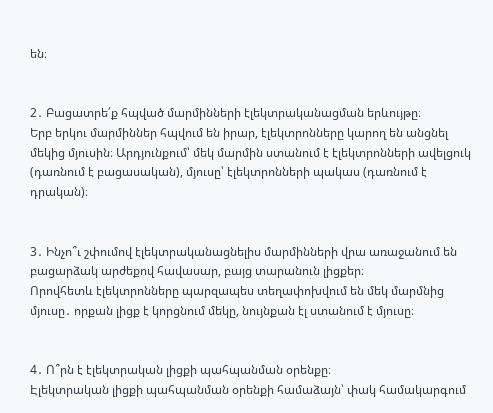են։


2․ Բացատրե՛ք հպված մարմինների էլեկտրականացման երևույթը։
Երբ երկու մարմիններ հպվում են իրար, էլեկտրոնները կարող են անցնել մեկից մյուսին։ Արդյունքում՝ մեկ մարմին ստանում է էլեկտրոնների ավելցուկ (դառնում է բացասական), մյուսը՝ էլեկտրոնների պակաս (դառնում է դրական)։


3․ Ինչո՞ւ շփումով էլեկտրականացնելիս մարմինների վրա առաջանում են բացարձակ արժեքով հավասար, բայց տարանուն լիցքեր։
Որովհետև էլեկտրոնները պարզապես տեղափոխվում են մեկ մարմնից մյուսը․ որքան լիցք է կորցնում մեկը, նույնքան էլ ստանում է մյուսը։


4․ Ո՞րն է էլեկտրական լիցքի պահպանման օրենքը։
Էլեկտրական լիցքի պահպանման օրենքի համաձայն՝ փակ համակարգում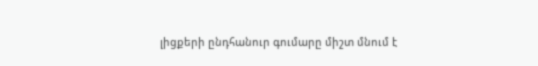լիցքերի ընդհանուր գումարը միշտ մնում է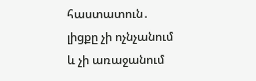հաստատուն․ լիցքը չի ոչնչանում և չի առաջանում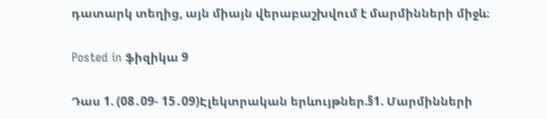դատարկ տեղից, այն միայն վերաբաշխվում է մարմինների միջև։

Posted in ֆիզիկա 9

Դաս 1. (08․09- 15․09)Էլեկտրական երևույթներ.§1. Մարմինների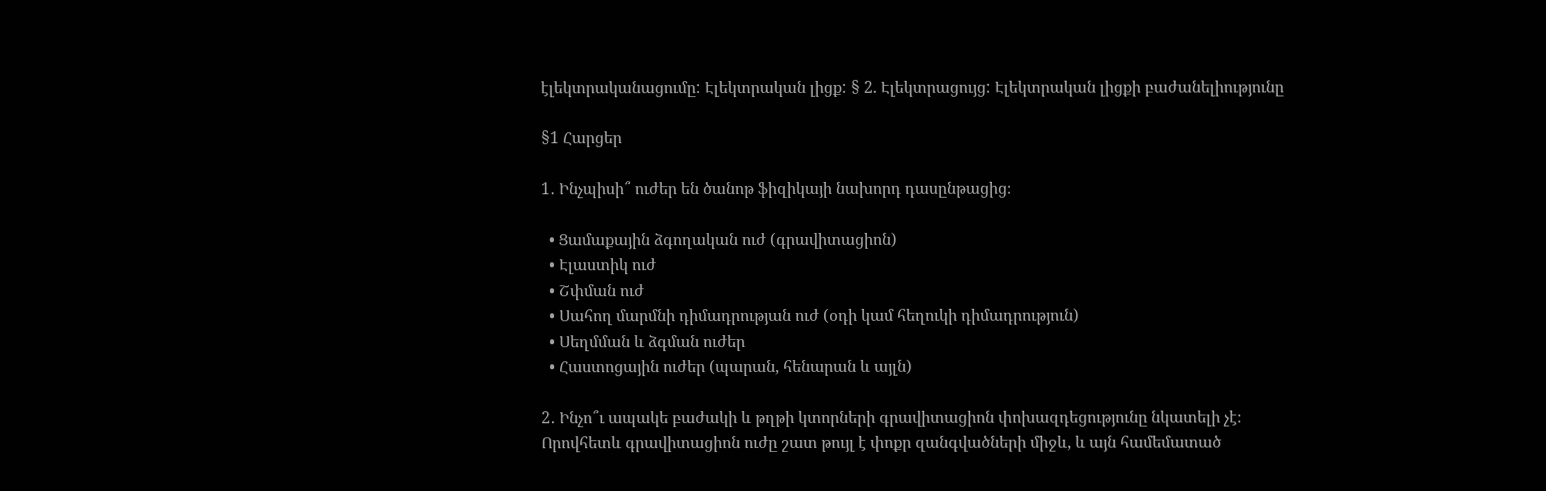էլեկտրականացումը: Էլեկտրական լիցք: § 2. Էլեկտրացույց: Էլեկտրական լիցքի բաժանելիությունը

§1 Հարցեր

1․ Ինչպիսի՞ ուժեր են ծանոթ ֆիզիկայի նախորդ դասընթացից։

  • Ցամաքային ձգողական ուժ (գրավիտացիոն)
  • Էլաստիկ ուժ
  • Շփման ուժ
  • Սահող մարմնի դիմադրության ուժ (օդի կամ հեղուկի դիմադրություն)
  • Սեղմման և ձգման ուժեր
  • Հաստոցային ուժեր (պարան, հենարան և այլն)

2․ Ինչո՞ւ ապակե բաժակի և թղթի կտորների գրավիտացիոն փոխազդեցությունը նկատելի չէ։
Որովհետև գրավիտացիոն ուժը շատ թույլ է փոքր զանգվածների միջև, և այն համեմատած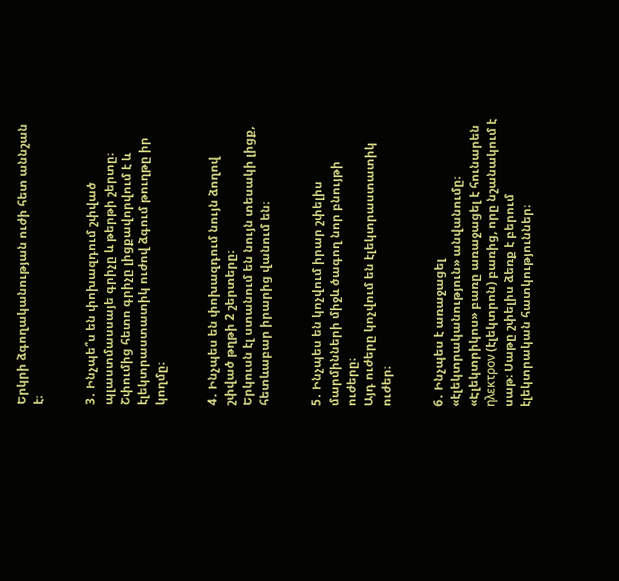Երկրի ձգողականության ուժի հետ աննշան է։


3․ Ինչպե՞ս են փոխազդում շփված պլաստմասսայե գրիչը և թերթի շերտը։
Շփումից հետո գրիչը լիցքավորվում է և էլեկտրաստատիկ ուժով ձգում թուղթը իր կողմը։


4․ Ինչպես են փոխազդում նույն ձողով շփված թղթի 2 շերտերը։
Երկուսն էլ ստանում են նույն տեսակի լիցք, հետևաբար իրարից վանում են։


5․ Ինչպես են կոչվում իրար շփելիս մարմինների միջև ծագող նոր բնույթի ուժերը։
Այդ ուժերը կոչվում են էլեկտրաստատիկ ուժեր։


6․ Ինչպես է առաջացել «էլեկտրականություն» անվանումը։
«Էլեկտրիկոս» բառը առաջացել է հունարեն ηλεκτρον (էլեկտրոն) բառից, որը նշանակում է սաթ։ Սաթը շփելիս ձեռք է բերում էլեկտրական հատկություններ։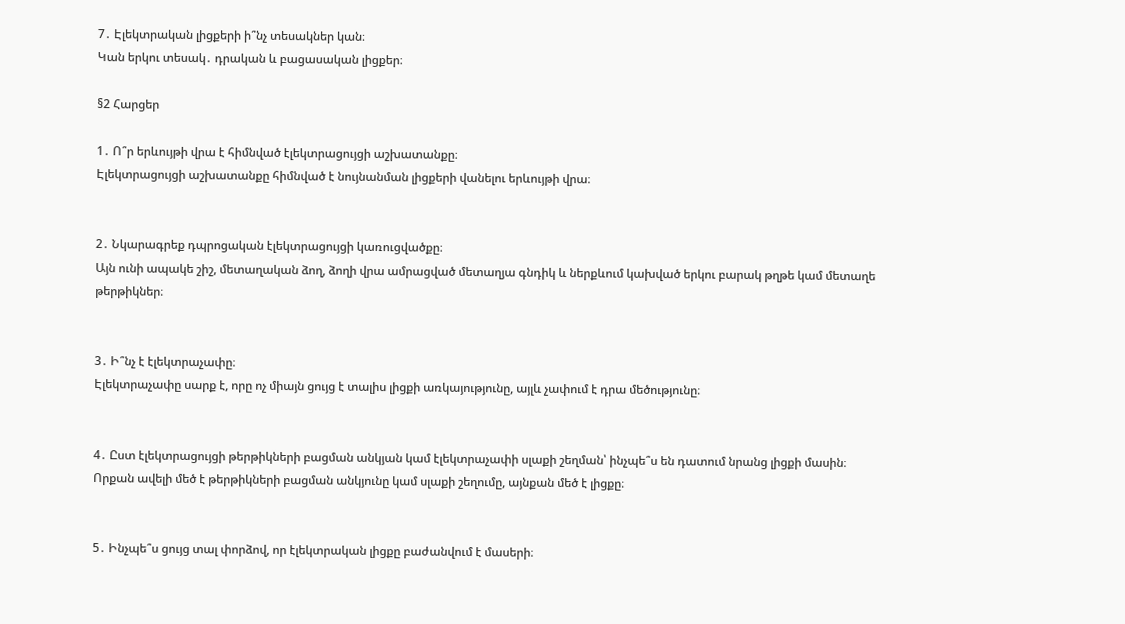7․ Էլեկտրական լիցքերի ի՞նչ տեսակներ կան։
Կան երկու տեսակ․ դրական և բացասական լիցքեր։

§2 Հարցեր

1․ Ո՞ր երևույթի վրա է հիմնված էլեկտրացույցի աշխատանքը։
Էլեկտրացույցի աշխատանքը հիմնված է նույնանման լիցքերի վանելու երևույթի վրա։


2․ Նկարագրեք դպրոցական էլեկտրացույցի կառուցվածքը։
Այն ունի ապակե շիշ, մետաղական ձող, ձողի վրա ամրացված մետաղյա գնդիկ և ներքևում կախված երկու բարակ թղթե կամ մետաղե թերթիկներ։


3․ Ի՞նչ է էլեկտրաչափը։
Էլեկտրաչափը սարք է, որը ոչ միայն ցույց է տալիս լիցքի առկայությունը, այլև չափում է դրա մեծությունը։


4․ Ըստ էլեկտրացույցի թերթիկների բացման անկյան կամ էլեկտրաչափի սլաքի շեղման՝ ինչպե՞ս են դատում նրանց լիցքի մասին։
Որքան ավելի մեծ է թերթիկների բացման անկյունը կամ սլաքի շեղումը, այնքան մեծ է լիցքը։


5․ Ինչպե՞ս ցույց տալ փորձով, որ էլեկտրական լիցքը բաժանվում է մասերի։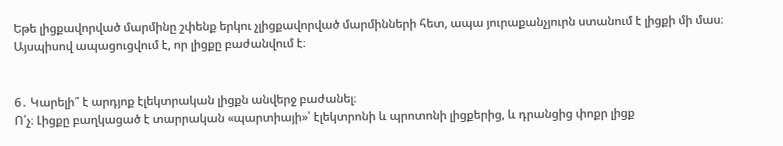Եթե լիցքավորված մարմինը շփենք երկու չլիցքավորված մարմինների հետ, ապա յուրաքանչյուրն ստանում է լիցքի մի մաս։ Այսպիսով ապացուցվում է, որ լիցքը բաժանվում է։


6․ Կարելի՞ է արդյոք էլեկտրական լիցքն անվերջ բաժանել։
Ո՛չ։ Լիցքը բաղկացած է տարրական «պարտիայի»՝ էլեկտրոնի և պրոտոնի լիցքերից, և դրանցից փոքր լիցք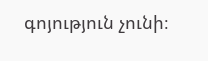գոյություն չունի։